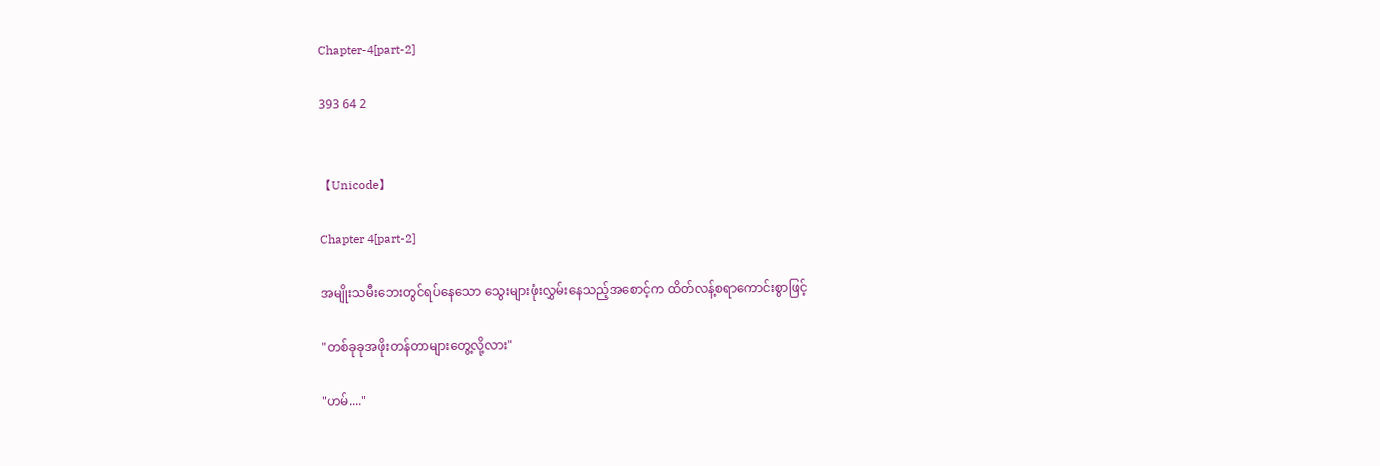Chapter-4[part-2]

393 64 2


【Unicode】

Chapter 4[part-2]

အမျိုးသမီးဘေးတွင်ရပ်နေသော သွေးများဖုံးလွှမ်းနေသည့်အစောင့်က ထိတ်လန့်စရာကောင်းစွာဖြင့်

"တစ်ခုခုအဖိုးတန်တာများတွေ့လို့လား"

"ဟမ်...."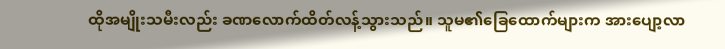ထိုအမျိုးသမီးလည်း ခဏလောက်ထိတ်လန့်သွားသည်။ သူမ၏ခြေထောက်များက အားပျော့လာ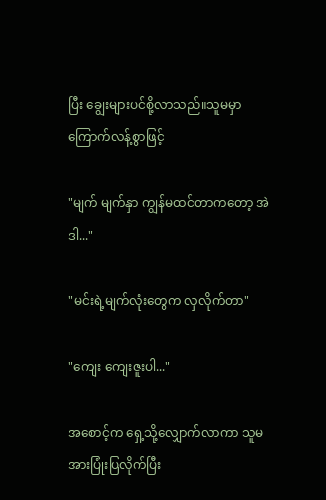ပြီး ချွေးများပင်စို့လာသည်။သူမမှာကြောက်လန့်စွာဖြင့်

"မျက် မျက်နှာ ကျွန်မထင်တာကတော့ အဲဒါ..."

"မင်းရဲ့မျက်လုံးတွေက လှလိုက်တာ"

"ကျေး ကျေးဇူးပါ..."

အစောင့်က ရှေ့သို့လျှောက်လာကာ သူမအားပြုံးပြလိုက်ပြီး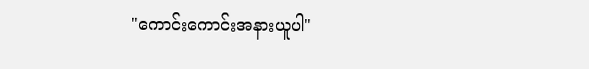"ကောင်းကောင်းအနားယူပါ"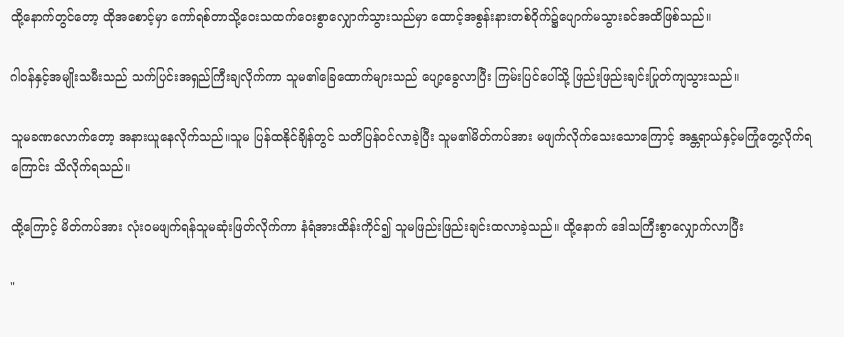ထို့နောက်တွင်တော့ ထိုအစောင့်မှာ ကော်ရစ်တာသို့ဝေးသထက်ဝေးစွာလျှောက်သွားသည်မှာ ထောင့်အစွန်းနားတစ်ဝိုက်၌ပျောက်မသွားခင်အထိဖြစ်သည်။

ဂါဝန်နှင့်အမျိုးသမီးသည် သက်ပြင်းအရှည်ကြီးချလိုက်ကာ သူမ၏ခြေထောက်များသည် ပျော့ခွေလာပြီး ကြမ်းပြင်ပေါ်သို့ ဖြည်းဖြည်းချင်းပြုတ်ကျသွားသည်။

သူမခဏလောက်တော့ အနားယူနေလိုက်သည်။သူမ ပြန်ထနိုင်ချိန်တွင် သတိပြန်ဝင်လာခဲ့ပြီး သူမ၏မိတ်ကပ်အား မဖျက်လိုက်သေးသောကြောင့် အန္တရာယ်နှင့်မကြုံတွေ့လိုက်ရကြောင်း သိလိုက်ရသည်။

ထို့ကြောင့် မိတ်ကပ်အား လုံးဝမဖျက်ရန်သူမဆုံးဖြတ်လိုက်ကာ နံရံအားထိန်းကိုင်၍ သူမဖြည်းဖြည်းချင်းထလာခဲ့သည်။ ထို့နောက် ဒေါသကြီးစွာလျှောက်လာပြီး

"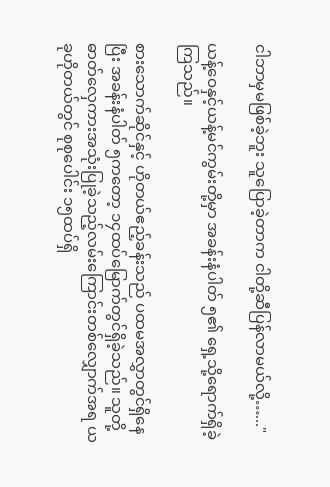ငါဘာမှမဖြစ်ခဲ့ဘူး သူပြောခဲ့တာက ငါတို့ဆီပြန်လာမယ်လို့…..."

ယန့်ဝေနှင့်ယန့်မင်ကွမ်းတို့မှာ အခန်းနံပါတ် ၅၏ ရှေ့သို့ရောက်ရှိခဲ့ကြသည်။

စားသောက်ဆိုင်နှင့် ဟိုတယ်ဧည့်ခန်းသည် ပထမအလွှာတွင်ရှိနေပြီး အခန်းနံပါတ် ၅ကတော့ ၁၄ထပ်မြောက်တွင်ရှိခဲ့သည်။ သူတို့ဓာတ်လှေကားအသုံးပြုခဲ့သည့်လမ်းကြောင်းတစ်လျှောက်အရ ယခုဟိုတယ်တွင် စုစုပေါင်း ၁၅ထပ်ရှိ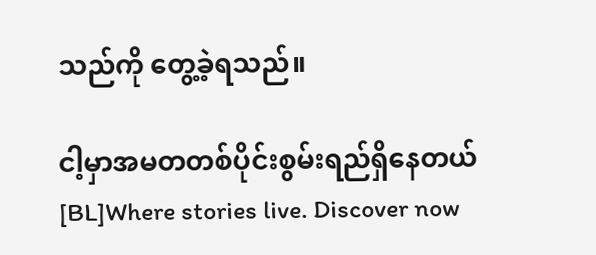သည်ကို တွေ့ခဲ့ရသည်။

ငါ့မှာအမတတစ်ပိုင်းစွမ်းရည်ရှိနေတယ်[BL]Where stories live. Discover now